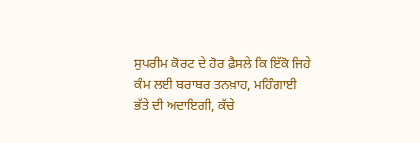ਸੁਪਰੀਮ ਕੋਰਟ ਦੇ ਹੋਰ ਫ਼ੈਸਲੇ ਕਿ ਇੱਕੋ ਜਿਹੇ ਕੰਮ ਲਈ ਬਰਾਬਰ ਤਨਖ਼ਾਹ, ਮਹਿੰਗਾਈ ਭੱਤੇ ਦੀ ਅਦਾਇਗੀ, ਕੱਚੇ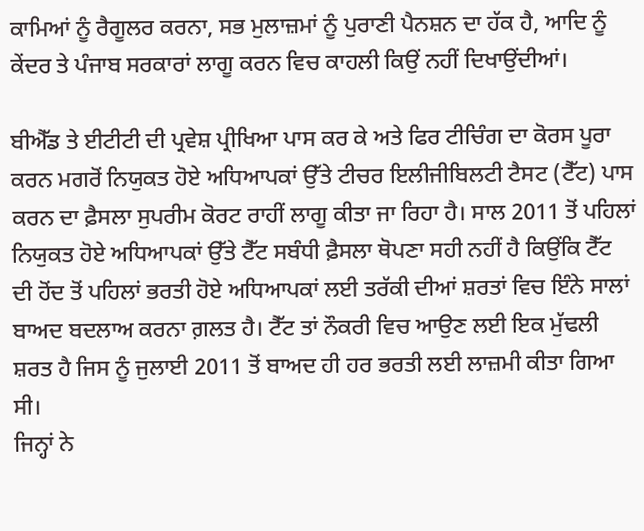ਕਾਮਿਆਂ ਨੂੰ ਰੈਗੂਲਰ ਕਰਨਾ, ਸਭ ਮੁਲਾਜ਼ਮਾਂ ਨੂੰ ਪੁਰਾਣੀ ਪੈਨਸ਼ਨ ਦਾ ਹੱਕ ਹੈ, ਆਦਿ ਨੂੰ ਕੇਂਦਰ ਤੇ ਪੰਜਾਬ ਸਰਕਾਰਾਂ ਲਾਗੂ ਕਰਨ ਵਿਚ ਕਾਹਲੀ ਕਿਉਂ ਨਹੀਂ ਦਿਖਾਉਂਦੀਆਂ।

ਬੀਐੱਡ ਤੇ ਈਟੀਟੀ ਦੀ ਪ੍ਰਵੇਸ਼ ਪ੍ਰੀਖਿਆ ਪਾਸ ਕਰ ਕੇ ਅਤੇ ਫਿਰ ਟੀਚਿੰਗ ਦਾ ਕੋਰਸ ਪੂਰਾ ਕਰਨ ਮਗਰੋਂ ਨਿਯੁਕਤ ਹੋਏ ਅਧਿਆਪਕਾਂ ਉੱਤੇ ਟੀਚਰ ਇਲੀਜੀਬਿਲਟੀ ਟੈਸਟ (ਟੈੱਟ) ਪਾਸ ਕਰਨ ਦਾ ਫ਼ੈਸਲਾ ਸੁਪਰੀਮ ਕੋਰਟ ਰਾਹੀਂ ਲਾਗੂ ਕੀਤਾ ਜਾ ਰਿਹਾ ਹੈ। ਸਾਲ 2011 ਤੋਂ ਪਹਿਲਾਂ ਨਿਯੁਕਤ ਹੋਏ ਅਧਿਆਪਕਾਂ ਉੱਤੇ ਟੈੱਟ ਸਬੰਧੀ ਫ਼ੈਸਲਾ ਥੋਪਣਾ ਸਹੀ ਨਹੀਂ ਹੈ ਕਿਉਂਕਿ ਟੈੱਟ ਦੀ ਹੋਂਦ ਤੋਂ ਪਹਿਲਾਂ ਭਰਤੀ ਹੋਏ ਅਧਿਆਪਕਾਂ ਲਈ ਤਰੱਕੀ ਦੀਆਂ ਸ਼ਰਤਾਂ ਵਿਚ ਇੰਨੇ ਸਾਲਾਂ ਬਾਅਦ ਬਦਲਾਅ ਕਰਨਾ ਗ਼ਲਤ ਹੈ। ਟੈੱਟ ਤਾਂ ਨੌਕਰੀ ਵਿਚ ਆਉਣ ਲਈ ਇਕ ਮੁੱਢਲੀ ਸ਼ਰਤ ਹੈ ਜਿਸ ਨੂੰ ਜੁਲਾਈ 2011 ਤੋਂ ਬਾਅਦ ਹੀ ਹਰ ਭਰਤੀ ਲਈ ਲਾਜ਼ਮੀ ਕੀਤਾ ਗਿਆ ਸੀ।
ਜਿਨ੍ਹਾਂ ਨੇ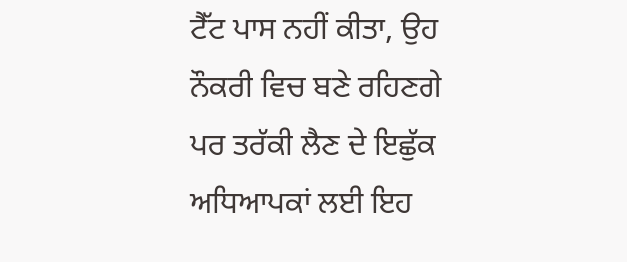ਟੈੱਟ ਪਾਸ ਨਹੀਂ ਕੀਤਾ, ਉਹ ਨੌਕਰੀ ਵਿਚ ਬਣੇ ਰਹਿਣਗੇ ਪਰ ਤਰੱਕੀ ਲੈਣ ਦੇ ਇਛੁੱਕ ਅਧਿਆਪਕਾਂ ਲਈ ਇਹ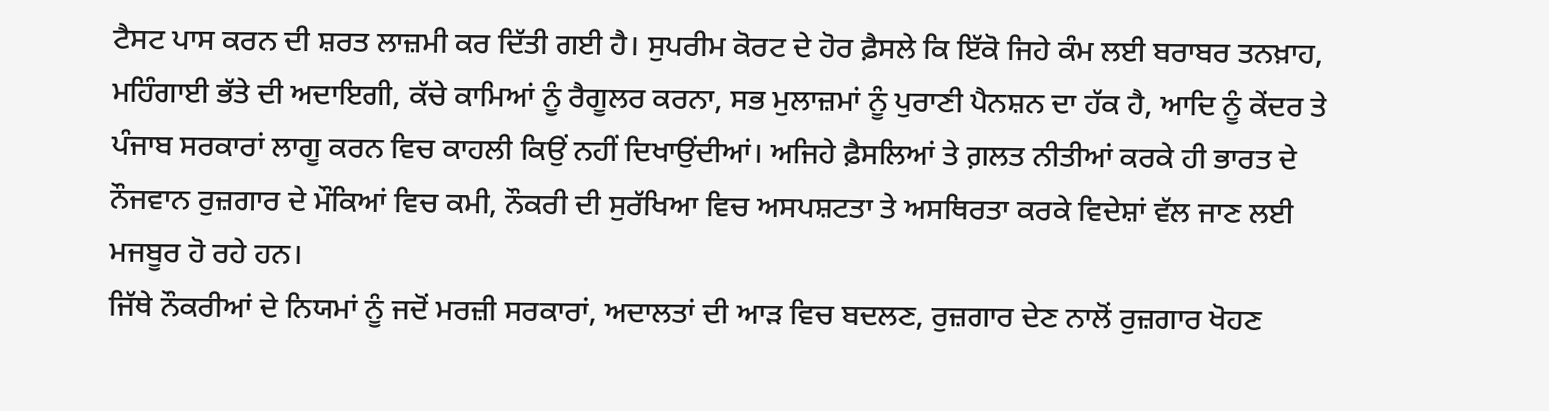ਟੈਸਟ ਪਾਸ ਕਰਨ ਦੀ ਸ਼ਰਤ ਲਾਜ਼ਮੀ ਕਰ ਦਿੱਤੀ ਗਈ ਹੈ। ਸੁਪਰੀਮ ਕੋਰਟ ਦੇ ਹੋਰ ਫ਼ੈਸਲੇ ਕਿ ਇੱਕੋ ਜਿਹੇ ਕੰਮ ਲਈ ਬਰਾਬਰ ਤਨਖ਼ਾਹ, ਮਹਿੰਗਾਈ ਭੱਤੇ ਦੀ ਅਦਾਇਗੀ, ਕੱਚੇ ਕਾਮਿਆਂ ਨੂੰ ਰੈਗੂਲਰ ਕਰਨਾ, ਸਭ ਮੁਲਾਜ਼ਮਾਂ ਨੂੰ ਪੁਰਾਣੀ ਪੈਨਸ਼ਨ ਦਾ ਹੱਕ ਹੈ, ਆਦਿ ਨੂੰ ਕੇਂਦਰ ਤੇ ਪੰਜਾਬ ਸਰਕਾਰਾਂ ਲਾਗੂ ਕਰਨ ਵਿਚ ਕਾਹਲੀ ਕਿਉਂ ਨਹੀਂ ਦਿਖਾਉਂਦੀਆਂ। ਅਜਿਹੇ ਫ਼ੈਸਲਿਆਂ ਤੇ ਗ਼ਲਤ ਨੀਤੀਆਂ ਕਰਕੇ ਹੀ ਭਾਰਤ ਦੇ ਨੌਜਵਾਨ ਰੁਜ਼ਗਾਰ ਦੇ ਮੌਕਿਆਂ ਵਿਚ ਕਮੀ, ਨੌਕਰੀ ਦੀ ਸੁਰੱਖਿਆ ਵਿਚ ਅਸਪਸ਼ਟਤਾ ਤੇ ਅਸਥਿਰਤਾ ਕਰਕੇ ਵਿਦੇਸ਼ਾਂ ਵੱਲ ਜਾਣ ਲਈ ਮਜਬੂਰ ਹੋ ਰਹੇ ਹਨ।
ਜਿੱਥੇ ਨੌਕਰੀਆਂ ਦੇ ਨਿਯਮਾਂ ਨੂੰ ਜਦੋਂ ਮਰਜ਼ੀ ਸਰਕਾਰਾਂ, ਅਦਾਲਤਾਂ ਦੀ ਆੜ ਵਿਚ ਬਦਲਣ, ਰੁਜ਼ਗਾਰ ਦੇਣ ਨਾਲੋਂ ਰੁਜ਼ਗਾਰ ਖੋਹਣ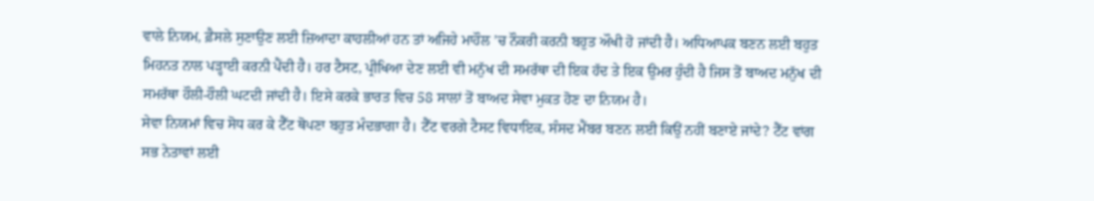ਵਾਲੇ ਨਿਯਮ, ਫ਼ੈਸਲੇ ਸੁਣਾਉਣ ਲਈ ਜ਼ਿਆਦਾ ਕਾਹਲੀਆਂ ਹਨ ਤਾਂ ਅਜਿਹੇ ਮਾਹੌਲ ’ਚ ਨੌਕਰੀ ਕਰਨੀ ਬਹੁਤ ਔਖੀ ਹੋ ਜਾਂਦੀ ਹੈ। ਅਧਿਆਪਕ ਬਣਨ ਲਈ ਬਹੁਤ ਮਿਹਨਤ ਨਾਲ ਪੜ੍ਹਾਈ ਕਰਨੀ ਪੈਂਦੀ ਹੈ। ਹਰ ਟੈਸਟ, ਪ੍ਰੀਖਿਆ ਦੇਣ ਲਈ ਵੀ ਮਨੁੱਖ ਦੀ ਸਮਰੱਥਾ ਦੀ ਇਕ ਹੱਦ ਤੇ ਇਕ ਉਮਰ ਹੁੰਦੀ ਹੈ ਜਿਸ ਤੋਂ ਬਾਅਦ ਮਨੁੱਖ ਦੀ ਸਮਰੱਥਾ ਹੌਲੀ-ਹੌਲੀ ਘਟਦੀ ਜਾਂਦੀ ਹੈ। ਇਸੇ ਕਰਕੇ ਭਾਰਤ ਵਿਚ 58 ਸਾਲਾਂ ਤੋਂ ਬਾਅਦ ਸੇਵਾ ਮੁਕਤ ਹੋਣ ਦਾ ਨਿਯਮ ਹੈ।
ਸੇਵਾ ਨਿਯਮਾਂ ਵਿਚ ਸੋਧ ਕਰ ਕੇ ਟੈੱਟ ਥੋਪਣਾ ਬਹੁਤ ਮੰਦਭਾਗਾ ਹੈ। ਟੈੱਟ ਵਰਗੇ ਟੈਸਟ ਵਿਧਾਇਕ, ਸੰਸਦ ਮੈਂਬਰ ਬਣਨ ਲਈ ਕਿਉਂ ਨਹੀਂ ਬਣਾਏ ਜਾਂਦੇ? ਟੈੱਟ ਵਾਂਗ ਸਭ ਨੇਤਾਵਾਂ ਲਈ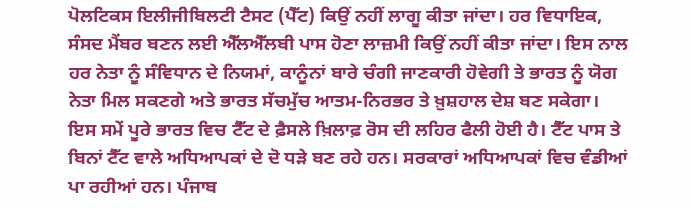ਪੋਲਟਿਕਸ ਇਲੀਜੀਬਿਲਟੀ ਟੈਸਟ (ਪੈੱਟ) ਕਿਉਂ ਨਹੀਂ ਲਾਗੂ ਕੀਤਾ ਜਾਂਦਾ। ਹਰ ਵਿਧਾਇਕ, ਸੰਸਦ ਮੈਂਬਰ ਬਣਨ ਲਈ ਐੱਲਐੱਲਬੀ ਪਾਸ ਹੋਣਾ ਲਾਜ਼ਮੀ ਕਿਉਂ ਨਹੀਂ ਕੀਤਾ ਜਾਂਦਾ। ਇਸ ਨਾਲ ਹਰ ਨੇਤਾ ਨੂੰ ਸੰਵਿਧਾਨ ਦੇ ਨਿਯਮਾਂ, ਕਾਨੂੰਨਾਂ ਬਾਰੇ ਚੰਗੀ ਜਾਣਕਾਰੀ ਹੋਵੇਗੀ ਤੇ ਭਾਰਤ ਨੂੰ ਯੋਗ ਨੇਤਾ ਮਿਲ ਸਕਣਗੇ ਅਤੇ ਭਾਰਤ ਸੱਚਮੁੱਚ ਆਤਮ-ਨਿਰਭਰ ਤੇ ਖ਼ੁਸ਼ਹਾਲ ਦੇਸ਼ ਬਣ ਸਕੇਗਾ।
ਇਸ ਸਮੇਂ ਪੂਰੇ ਭਾਰਤ ਵਿਚ ਟੈੱਟ ਦੇ ਫ਼ੈਸਲੇ ਖ਼ਿਲਾਫ਼ ਰੋਸ ਦੀ ਲਹਿਰ ਫੈਲੀ ਹੋਈ ਹੈ। ਟੈੱਟ ਪਾਸ ਤੇ ਬਿਨਾਂ ਟੈੱਟ ਵਾਲੇ ਅਧਿਆਪਕਾਂ ਦੇ ਦੋ ਧੜੇ ਬਣ ਰਹੇ ਹਨ। ਸਰਕਾਰਾਂ ਅਧਿਆਪਕਾਂ ਵਿਚ ਵੰਡੀਆਂ ਪਾ ਰਹੀਆਂ ਹਨ। ਪੰਜਾਬ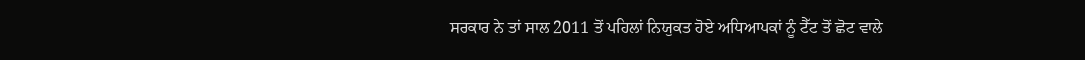ਸਰਕਾਰ ਨੇ ਤਾਂ ਸਾਲ 2011 ਤੋਂ ਪਹਿਲਾਂ ਨਿਯੁਕਤ ਹੋਏ ਅਧਿਆਪਕਾਂ ਨੂੰ ਟੈੱਟ ਤੋਂ ਛੋਟ ਵਾਲੇ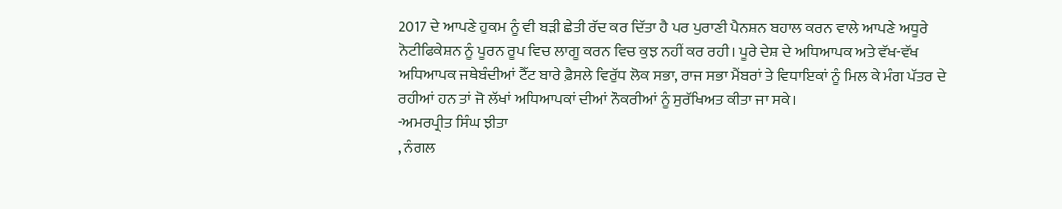2017 ਦੇ ਆਪਣੇ ਹੁਕਮ ਨੂੰ ਵੀ ਬੜੀ ਛੇਤੀ ਰੱਦ ਕਰ ਦਿੱਤਾ ਹੈ ਪਰ ਪੁਰਾਣੀ ਪੈਨਸ਼ਨ ਬਹਾਲ ਕਰਨ ਵਾਲੇ ਆਪਣੇ ਅਧੂਰੇ ਨੋਟੀਫਿਕੇਸ਼ਨ ਨੂੰ ਪੂਰਨ ਰੂਪ ਵਿਚ ਲਾਗੂ ਕਰਨ ਵਿਚ ਕੁਝ ਨਹੀਂ ਕਰ ਰਹੀ। ਪੂਰੇ ਦੇਸ਼ ਦੇ ਅਧਿਆਪਕ ਅਤੇ ਵੱਖ-ਵੱਖ ਅਧਿਆਪਕ ਜਥੇਬੰਦੀਆਂ ਟੈੱਟ ਬਾਰੇ ਫ਼ੈਸਲੇ ਵਿਰੁੱਧ ਲੋਕ ਸਭਾ, ਰਾਜ ਸਭਾ ਮੈਂਬਰਾਂ ਤੇ ਵਿਧਾਇਕਾਂ ਨੂੰ ਮਿਲ ਕੇ ਮੰਗ ਪੱਤਰ ਦੇ ਰਹੀਆਂ ਹਨ ਤਾਂ ਜੋ ਲੱਖਾਂ ਅਧਿਆਪਕਾਂ ਦੀਆਂ ਨੌਕਰੀਆਂ ਨੂੰ ਸੁਰੱਖਿਅਤ ਕੀਤਾ ਜਾ ਸਕੇ।
-ਅਮਰਪ੍ਰੀਤ ਸਿੰਘ ਝੀਤਾ
, ਨੰਗਲ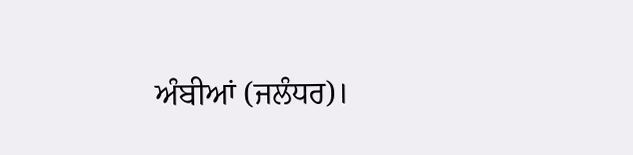ਅੰਬੀਆਂ (ਜਲੰਧਰ)।